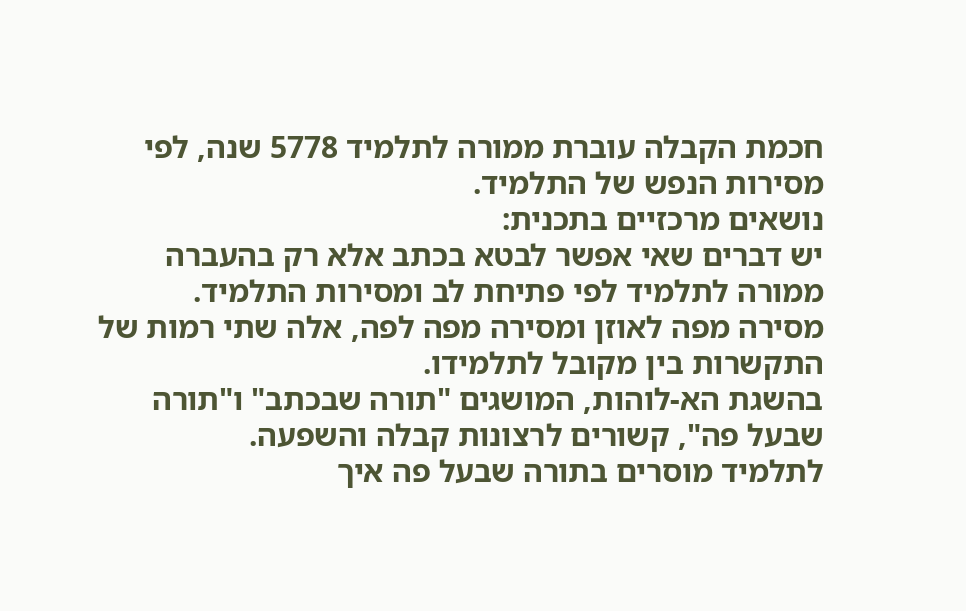חכמת הקבלה עוברת ממורה לתלמיד 5778 שנה, לפי מסירות הנפש של התלמיד.
נושאים מרכזיים בתכנית:
יש דברים שאי אפשר לבטא בכתב אלא רק בהעברה ממורה לתלמיד לפי פתיחת לב ומסירות התלמיד.
מסירה מפה לאוזן ומסירה מפה לפה, אלה שתי רמות של התקשרות בין מקובל לתלמידו.
בהשגת הא-לוהות, המושגים "תורה שבכתב" ו"תורה שבעל פה", קשורים לרצונות קבלה והשפעה.
לתלמיד מוסרים בתורה שבעל פה איך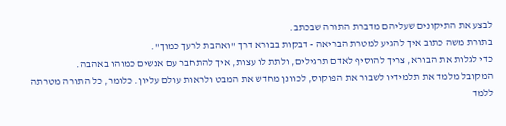לבצע את התיקונים שעליהם מדברת התורה שבכתב.
בתורת משה כתוב איך להגיע למטרת הבריאה - דבקות בבורא דרך "ואהבת לרעך כמוך".
כדי לגלות את הבורא, צריך להוסיף לאדם תרגילים, ולתת לו עצות, איך להתחבר עם אנשים כמוהו באהבה.
המקובל מלמד את תלמידיו לשבור את הפוקוס, לכוונן מחדש את המבט ולראות עולם עליון. כלומר, כל התורה מטרתה ללמד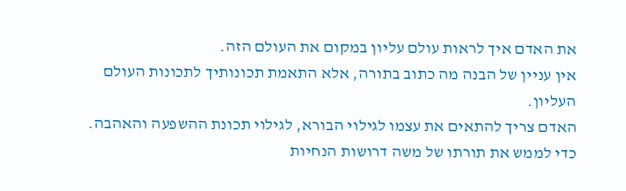את האדם איך לראות עולם עליון במקום את העולם הזה.
אין עניין של הבנה מה כתוב בתורה, אלא התאמת תכונותיך לתכונות העולם העליון.
האדם צריך להתאים את עצמו לגילוי הבורא, לגילוי תכונת ההשפעה והאהבה.
כדי לממש את תורתו של משה דרושות הנחיות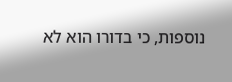נוספות, כי בדורו הוא לא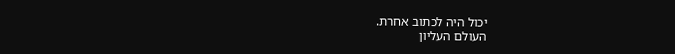יכול היה לכתוב אחרת.
העולם העליון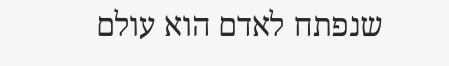שנפתח לאדם הוא עולם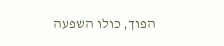הפוך, כולו השפעה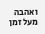ואהבה מעל זמן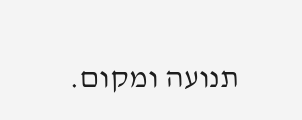תנועה ומקום.